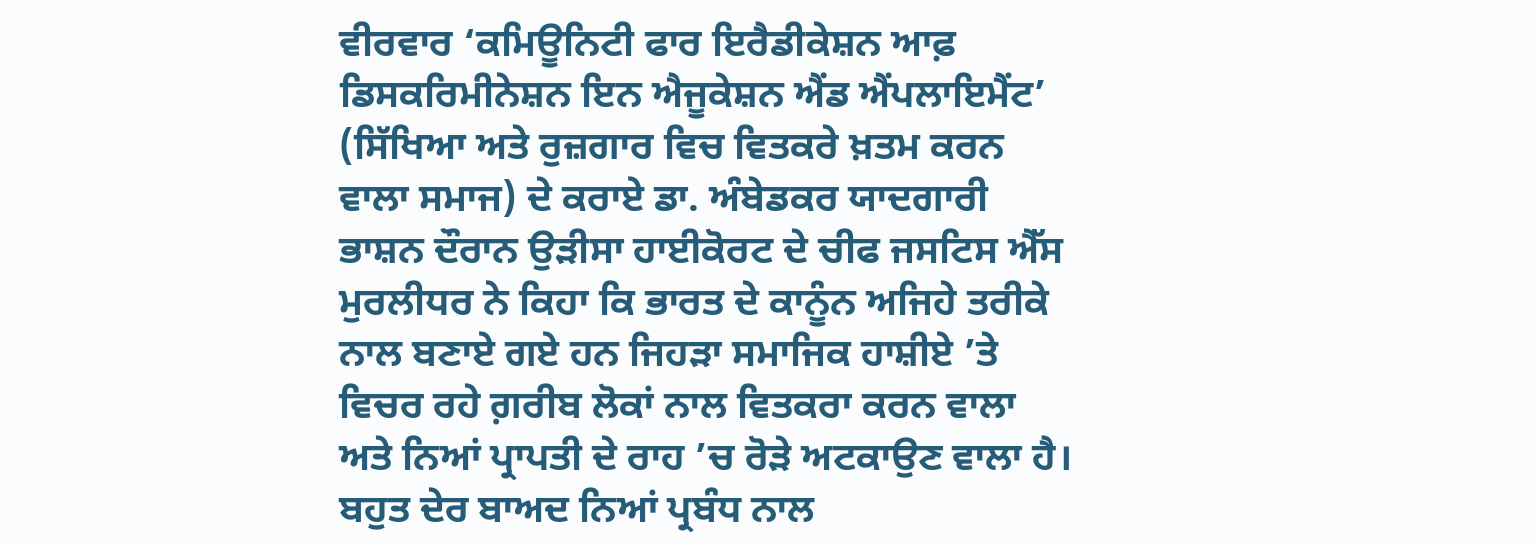ਵੀਰਵਾਰ ‘ਕਮਿਊਨਿਟੀ ਫਾਰ ਇਰੈਡੀਕੇਸ਼ਨ ਆਫ਼ ਡਿਸਕਰਿਮੀਨੇਸ਼ਨ ਇਨ ਐਜੂਕੇਸ਼ਨ ਐਂਡ ਐਂਪਲਾਇਮੈਂਟ’ (ਸਿੱਖਿਆ ਅਤੇ ਰੁਜ਼ਗਾਰ ਵਿਚ ਵਿਤਕਰੇ ਖ਼ਤਮ ਕਰਨ ਵਾਲਾ ਸਮਾਜ) ਦੇ ਕਰਾਏ ਡਾ. ਅੰਬੇਡਕਰ ਯਾਦਗਾਰੀ ਭਾਸ਼ਨ ਦੌਰਾਨ ਉੜੀਸਾ ਹਾਈਕੋਰਟ ਦੇ ਚੀਫ ਜਸਟਿਸ ਐੱਸ ਮੁਰਲੀਧਰ ਨੇ ਕਿਹਾ ਕਿ ਭਾਰਤ ਦੇ ਕਾਨੂੰਨ ਅਜਿਹੇ ਤਰੀਕੇ ਨਾਲ ਬਣਾਏ ਗਏ ਹਨ ਜਿਹੜਾ ਸਮਾਜਿਕ ਹਾਸ਼ੀਏ ’ਤੇ ਵਿਚਰ ਰਹੇ ਗ਼ਰੀਬ ਲੋਕਾਂ ਨਾਲ ਵਿਤਕਰਾ ਕਰਨ ਵਾਲਾ ਅਤੇ ਨਿਆਂ ਪ੍ਰਾਪਤੀ ਦੇ ਰਾਹ ’ਚ ਰੋੜੇ ਅਟਕਾਉਣ ਵਾਲਾ ਹੈ। ਬਹੁਤ ਦੇਰ ਬਾਅਦ ਨਿਆਂ ਪ੍ਰਬੰਧ ਨਾਲ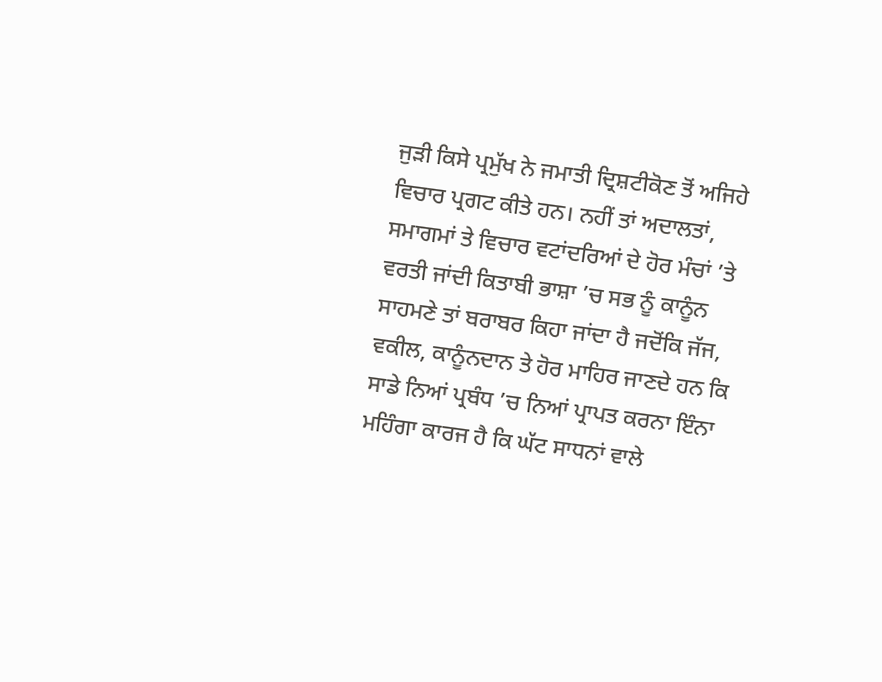ਜੁੜੀ ਕਿਸੇ ਪ੍ਰਮੁੱਖ ਨੇ ਜਮਾਤੀ ਦ੍ਰਿਸ਼ਟੀਕੋਣ ਤੋਂ ਅਜਿਹੇ ਵਿਚਾਰ ਪ੍ਰਗਟ ਕੀਤੇ ਹਨ। ਨਹੀਂ ਤਾਂ ਅਦਾਲਤਾਂ, ਸਮਾਗਮਾਂ ਤੇ ਵਿਚਾਰ ਵਟਾਂਦਰਿਆਂ ਦੇ ਹੋਰ ਮੰਚਾਂ ’ਤੇ ਵਰਤੀ ਜਾਂਦੀ ਕਿਤਾਬੀ ਭਾਸ਼ਾ ’ਚ ਸਭ ਨੂੰ ਕਾਨੂੰਨ ਸਾਹਮਣੇ ਤਾਂ ਬਰਾਬਰ ਕਿਹਾ ਜਾਂਦਾ ਹੈ ਜਦੋਂਕਿ ਜੱਜ, ਵਕੀਲ, ਕਾਨੂੰਨਦਾਨ ਤੇ ਹੋਰ ਮਾਹਿਰ ਜਾਣਦੇ ਹਨ ਕਿ ਸਾਡੇ ਨਿਆਂ ਪ੍ਰਬੰਧ ’ਚ ਨਿਆਂ ਪ੍ਰਾਪਤ ਕਰਨਾ ਇੰਨਾ ਮਹਿੰਗਾ ਕਾਰਜ ਹੈ ਕਿ ਘੱਟ ਸਾਧਨਾਂ ਵਾਲੇ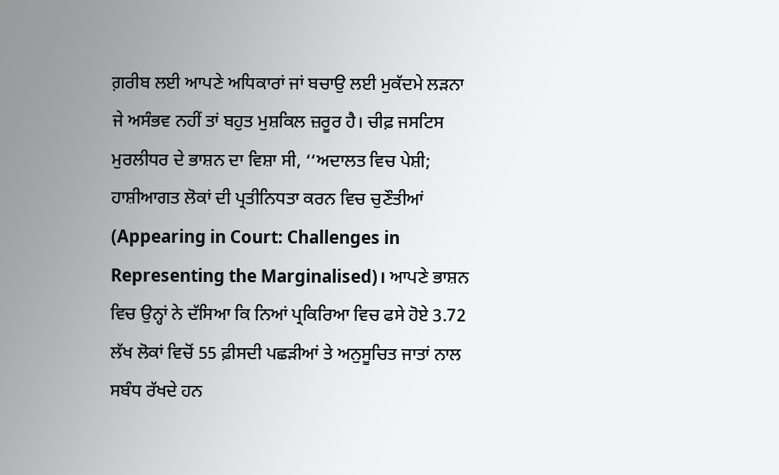ਗ਼ਰੀਬ ਲਈ ਆਪਣੇ ਅਧਿਕਾਰਾਂ ਜਾਂ ਬਚਾਉ ਲਈ ਮੁਕੱਦਮੇ ਲੜਨਾ ਜੇ ਅਸੰਭਵ ਨਹੀਂ ਤਾਂ ਬਹੁਤ ਮੁਸ਼ਕਿਲ ਜ਼ਰੂਰ ਹੈ। ਚੀਫ਼ ਜਸਟਿਸ ਮੁਰਲੀਧਰ ਦੇ ਭਾਸ਼ਨ ਦਾ ਵਿਸ਼ਾ ਸੀ, ‘‘ਅਦਾਲਤ ਵਿਚ ਪੇਸ਼ੀ; ਹਾਸ਼ੀਆਗਤ ਲੋਕਾਂ ਦੀ ਪ੍ਰਤੀਨਿਧਤਾ ਕਰਨ ਵਿਚ ਚੁਣੌਤੀਆਂ (Appearing in Court: Challenges in Representing the Marginalised)। ਆਪਣੇ ਭਾਸ਼ਨ ਵਿਚ ਉਨ੍ਹਾਂ ਨੇ ਦੱਸਿਆ ਕਿ ਨਿਆਂ ਪ੍ਰਕਿਰਿਆ ਵਿਚ ਫਸੇ ਹੋਏ 3.72 ਲੱਖ ਲੋਕਾਂ ਵਿਚੋਂ 55 ਫ਼ੀਸਦੀ ਪਛੜੀਆਂ ਤੇ ਅਨੁਸੂਚਿਤ ਜਾਤਾਂ ਨਾਲ ਸਬੰਧ ਰੱਖਦੇ ਹਨ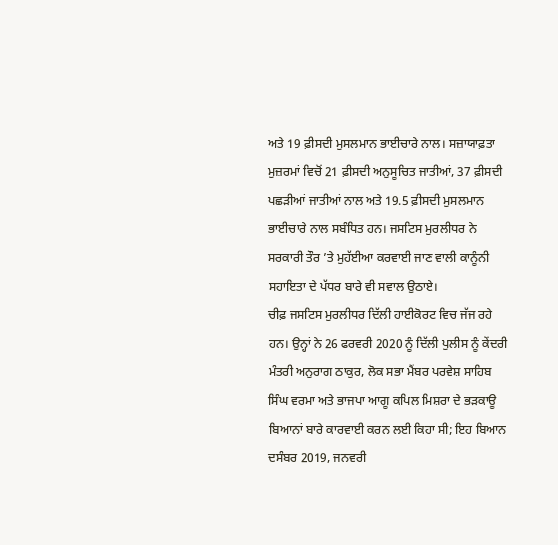ਅਤੇ 19 ਫ਼ੀਸਦੀ ਮੁਸਲਮਾਨ ਭਾਈਚਾਰੇ ਨਾਲ। ਸਜ਼ਾਯਾਫ਼ਤਾ ਮੁਜ਼ਰਮਾਂ ਵਿਚੋਂ 21 ਫ਼ੀਸਦੀ ਅਨੁਸੂਚਿਤ ਜਾਤੀਆਂ, 37 ਫ਼ੀਸਦੀ ਪਛੜੀਆਂ ਜਾਤੀਆਂ ਨਾਲ ਅਤੇ 19.5 ਫ਼ੀਸਦੀ ਮੁਸਲਮਾਨ ਭਾਈਚਾਰੇ ਨਾਲ ਸਬੰਧਿਤ ਹਨ। ਜਸਟਿਸ ਮੁਰਲੀਧਰ ਨੇ ਸਰਕਾਰੀ ਤੌਰ ’ਤੇ ਮੁਹੱਈਆ ਕਰਵਾਈ ਜਾਣ ਵਾਲੀ ਕਾਨੂੰਨੀ ਸਹਾਇਤਾ ਦੇ ਪੱਧਰ ਬਾਰੇ ਵੀ ਸਵਾਲ ਉਠਾਏ।
ਚੀਫ਼ ਜਸਟਿਸ ਮੁਰਲੀਧਰ ਦਿੱਲੀ ਹਾਈਕੋਰਟ ਵਿਚ ਜੱਜ ਰਹੇ ਹਨ। ਉਨ੍ਹਾਂ ਨੇ 26 ਫਰਵਰੀ 2020 ਨੂੰ ਦਿੱਲੀ ਪੁਲੀਸ ਨੂੰ ਕੇਂਦਰੀ ਮੰਤਰੀ ਅਨੁਰਾਗ ਠਾਕੁਰ, ਲੋਕ ਸਭਾ ਮੈਂਬਰ ਪਰਵੇਸ਼ ਸਾਹਿਬ ਸਿੰਘ ਵਰਮਾ ਅਤੇ ਭਾਜਪਾ ਆਗੂ ਕਪਿਲ ਮਿਸ਼ਰਾ ਦੇ ਭੜਕਾਊ ਬਿਆਨਾਂ ਬਾਰੇ ਕਾਰਵਾਈ ਕਰਨ ਲਈ ਕਿਹਾ ਸੀ; ਇਹ ਬਿਆਨ ਦਸੰਬਰ 2019, ਜਨਵਰੀ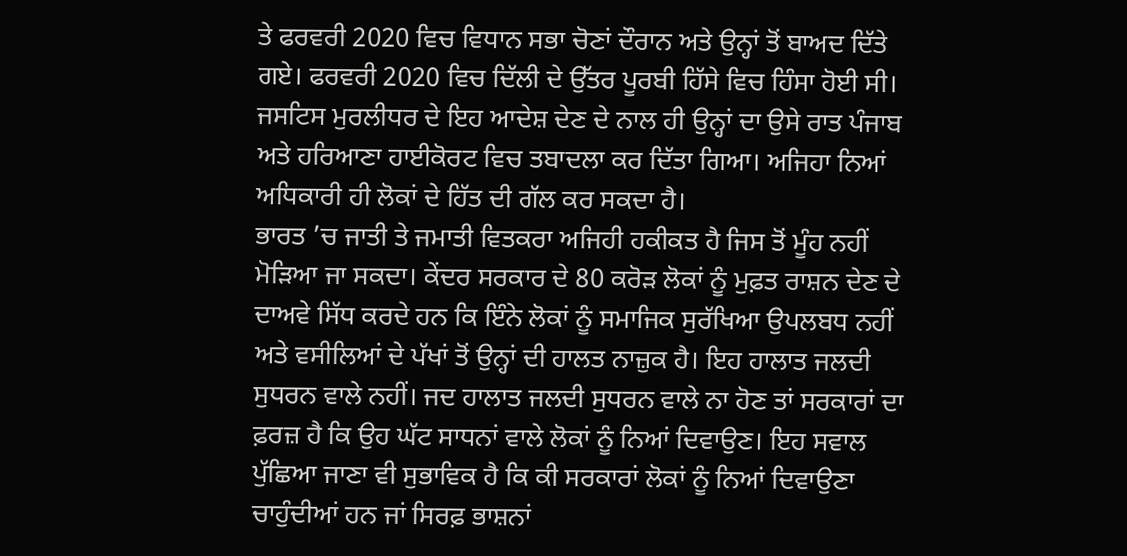ਤੇ ਫਰਵਰੀ 2020 ਵਿਚ ਵਿਧਾਨ ਸਭਾ ਚੋਣਾਂ ਦੌਰਾਨ ਅਤੇ ਉਨ੍ਹਾਂ ਤੋਂ ਬਾਅਦ ਦਿੱਤੇ ਗਏ। ਫਰਵਰੀ 2020 ਵਿਚ ਦਿੱਲੀ ਦੇ ਉੱਤਰ ਪੂਰਬੀ ਹਿੱਸੇ ਵਿਚ ਹਿੰਸਾ ਹੋਈ ਸੀ। ਜਸਟਿਸ ਮੁਰਲੀਧਰ ਦੇ ਇਹ ਆਦੇਸ਼ ਦੇਣ ਦੇ ਨਾਲ ਹੀ ਉਨ੍ਹਾਂ ਦਾ ਉਸੇ ਰਾਤ ਪੰਜਾਬ ਅਤੇ ਹਰਿਆਣਾ ਹਾਈਕੋਰਟ ਵਿਚ ਤਬਾਦਲਾ ਕਰ ਦਿੱਤਾ ਗਿਆ। ਅਜਿਹਾ ਨਿਆਂ ਅਧਿਕਾਰੀ ਹੀ ਲੋਕਾਂ ਦੇ ਹਿੱਤ ਦੀ ਗੱਲ ਕਰ ਸਕਦਾ ਹੈ।
ਭਾਰਤ ’ਚ ਜਾਤੀ ਤੇ ਜਮਾਤੀ ਵਿਤਕਰਾ ਅਜਿਹੀ ਹਕੀਕਤ ਹੈ ਜਿਸ ਤੋਂ ਮੂੰਹ ਨਹੀਂ ਮੋੜਿਆ ਜਾ ਸਕਦਾ। ਕੇਂਦਰ ਸਰਕਾਰ ਦੇ 80 ਕਰੋੜ ਲੋਕਾਂ ਨੂੰ ਮੁਫ਼ਤ ਰਾਸ਼ਨ ਦੇਣ ਦੇ ਦਾਅਵੇ ਸਿੱਧ ਕਰਦੇ ਹਨ ਕਿ ਇੰਨੇ ਲੋਕਾਂ ਨੂੰ ਸਮਾਜਿਕ ਸੁਰੱਖਿਆ ਉਪਲਬਧ ਨਹੀਂ ਅਤੇ ਵਸੀਲਿਆਂ ਦੇ ਪੱਖਾਂ ਤੋਂ ਉਨ੍ਹਾਂ ਦੀ ਹਾਲਤ ਨਾਜ਼ੁਕ ਹੈ। ਇਹ ਹਾਲਾਤ ਜਲਦੀ ਸੁਧਰਨ ਵਾਲੇ ਨਹੀਂ। ਜਦ ਹਾਲਾਤ ਜਲਦੀ ਸੁਧਰਨ ਵਾਲੇ ਨਾ ਹੋਣ ਤਾਂ ਸਰਕਾਰਾਂ ਦਾ ਫ਼ਰਜ਼ ਹੈ ਕਿ ਉਹ ਘੱਟ ਸਾਧਨਾਂ ਵਾਲੇ ਲੋਕਾਂ ਨੂੰ ਨਿਆਂ ਦਿਵਾਉਣ। ਇਹ ਸਵਾਲ ਪੁੱਛਿਆ ਜਾਣਾ ਵੀ ਸੁਭਾਵਿਕ ਹੈ ਕਿ ਕੀ ਸਰਕਾਰਾਂ ਲੋਕਾਂ ਨੂੰ ਨਿਆਂ ਦਿਵਾਉਣਾ ਚਾਹੁੰਦੀਆਂ ਹਨ ਜਾਂ ਸਿਰਫ਼ ਭਾਸ਼ਨਾਂ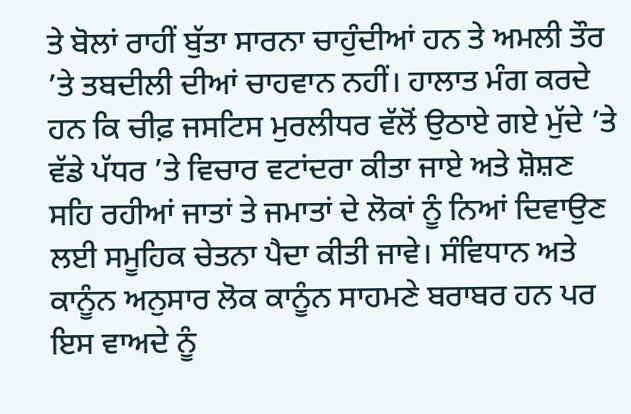ਤੇ ਬੋਲਾਂ ਰਾਹੀਂ ਬੁੱਤਾ ਸਾਰਨਾ ਚਾਹੁੰਦੀਆਂ ਹਨ ਤੇ ਅਮਲੀ ਤੌਰ ’ਤੇ ਤਬਦੀਲੀ ਦੀਆਂ ਚਾਹਵਾਨ ਨਹੀਂ। ਹਾਲਾਤ ਮੰਗ ਕਰਦੇ ਹਨ ਕਿ ਚੀਫ਼ ਜਸਟਿਸ ਮੁਰਲੀਧਰ ਵੱਲੋਂ ਉਠਾਏ ਗਏ ਮੁੱਦੇ ’ਤੇ ਵੱਡੇ ਪੱਧਰ ’ਤੇ ਵਿਚਾਰ ਵਟਾਂਦਰਾ ਕੀਤਾ ਜਾਏ ਅਤੇ ਸ਼ੋਸ਼ਣ ਸਹਿ ਰਹੀਆਂ ਜਾਤਾਂ ਤੇ ਜਮਾਤਾਂ ਦੇ ਲੋਕਾਂ ਨੂੰ ਨਿਆਂ ਦਿਵਾਉਣ ਲਈ ਸਮੂਹਿਕ ਚੇਤਨਾ ਪੈਦਾ ਕੀਤੀ ਜਾਵੇ। ਸੰਵਿਧਾਨ ਅਤੇ ਕਾਨੂੰਨ ਅਨੁਸਾਰ ਲੋਕ ਕਾਨੂੰਨ ਸਾਹਮਣੇ ਬਰਾਬਰ ਹਨ ਪਰ ਇਸ ਵਾਅਦੇ ਨੂੰ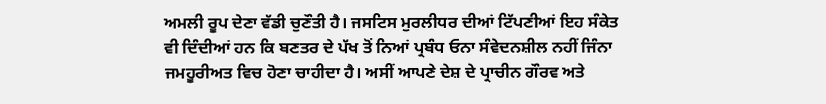ਅਮਲੀ ਰੂਪ ਦੇਣਾ ਵੱਡੀ ਚੁਣੌਤੀ ਹੈ। ਜਸਟਿਸ ਮੁਰਲੀਧਰ ਦੀਆਂ ਟਿੱਪਣੀਆਂ ਇਹ ਸੰਕੇਤ ਵੀ ਦਿੰਦੀਆਂ ਹਨ ਕਿ ਬਣਤਰ ਦੇ ਪੱਖ ਤੋਂ ਨਿਆਂ ਪ੍ਰਬੰਧ ਓਨਾ ਸੰਵੇਦਨਸ਼ੀਲ ਨਹੀਂ ਜਿੰਨਾ ਜਮਹੂਰੀਅਤ ਵਿਚ ਹੋਣਾ ਚਾਹੀਦਾ ਹੈ। ਅਸੀਂ ਆਪਣੇ ਦੇਸ਼ ਦੇ ਪ੍ਰਾਚੀਨ ਗੌਰਵ ਅਤੇ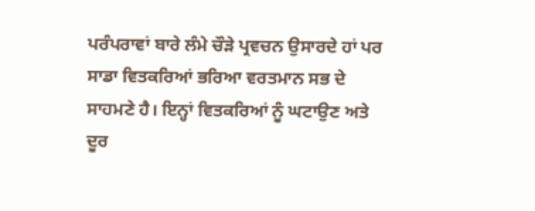ਪਰੰਪਰਾਵਾਂ ਬਾਰੇ ਲੰਮੇ ਚੌੜੇ ਪ੍ਰਵਚਨ ਉਸਾਰਦੇ ਹਾਂ ਪਰ ਸਾਡਾ ਵਿਤਕਰਿਆਂ ਭਰਿਆ ਵਰਤਮਾਨ ਸਭ ਦੇ ਸਾਹਮਣੇ ਹੈ। ਇਨ੍ਹਾਂ ਵਿਤਕਰਿਆਂ ਨੂੰ ਘਟਾਉਣ ਅਤੇ ਦੂਰ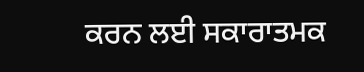ਕਰਨ ਲਈ ਸਕਾਰਾਤਮਕ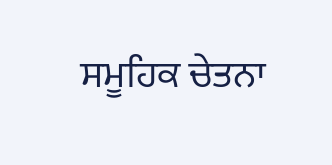ਸਮੂਹਿਕ ਚੇਤਨਾ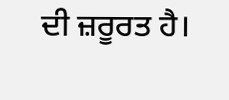ਦੀ ਜ਼ਰੂਰਤ ਹੈ।